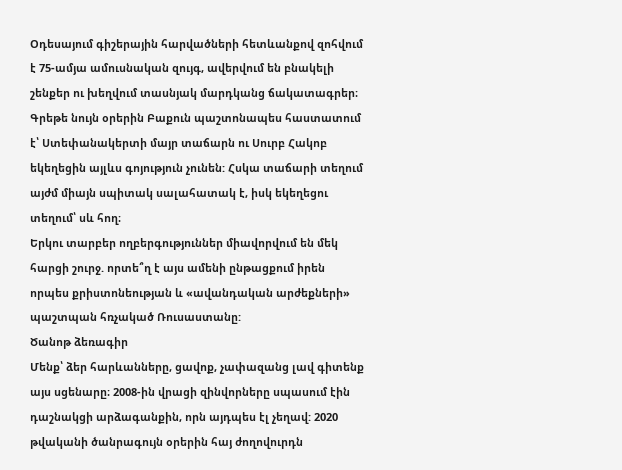Օդեսայում գիշերային հարվածների հետևանքով զոհվում է 75-ամյա ամուսնական զույգ, ավերվում են բնակելի շենքեր ու խեղվում տասնյակ մարդկանց ճակատագրեր։ Գրեթե նույն օրերին Բաքուն պաշտոնապես հաստատում է՝ Ստեփանակերտի մայր տաճարն ու Սուրբ Հակոբ եկեղեցին այլևս գոյություն չունեն: Հսկա տաճարի տեղում այժմ միայն սպիտակ սալահատակ է, իսկ եկեղեցու տեղում՝ սև հող։
Երկու տարբեր ողբերգություններ միավորվում են մեկ հարցի շուրջ. որտե՞ղ է այս ամենի ընթացքում իրեն որպես քրիստոնեության և «ավանդական արժեքների» պաշտպան հռչակած Ռուսաստանը:
Ծանոթ ձեռագիր
Մենք՝ ձեր հարևանները, ցավոք, չափազանց լավ գիտենք այս սցենարը։ 2008-ին վրացի զինվորները սպասում էին դաշնակցի արձագանքին, որն այդպես էլ չեղավ: 2020 թվականի ծանրագույն օրերին հայ ժողովուրդն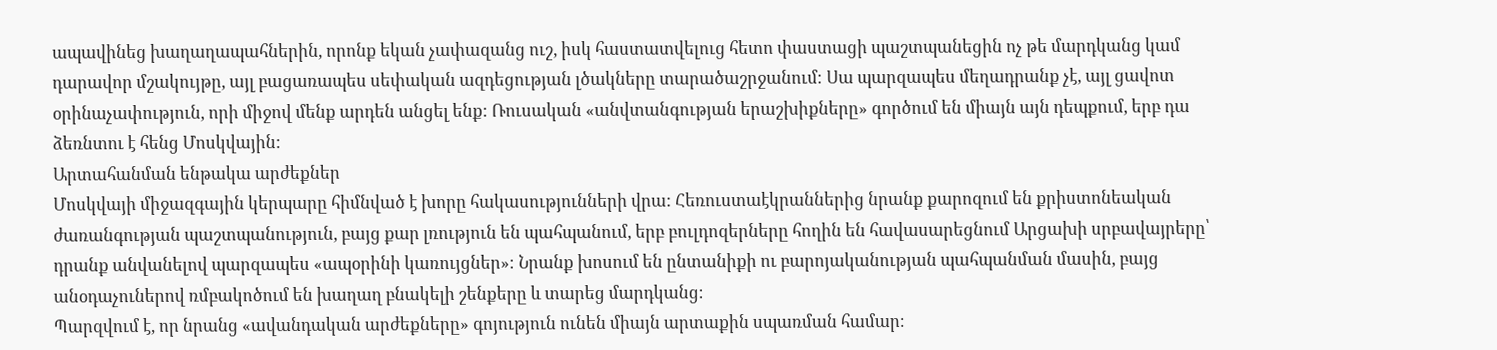ապավինեց խաղաղապահներին, որոնք եկան չափազանց ուշ, իսկ հաստատվելուց հետո փաստացի պաշտպանեցին ոչ թե մարդկանց կամ դարավոր մշակույթը, այլ բացառապես սեփական ազդեցության լծակները տարածաշրջանում։ Սա պարզապես մեղադրանք չէ, այլ ցավոտ օրինաչափություն, որի միջով մենք արդեն անցել ենք: Ռուսական «անվտանգության երաշխիքները» գործում են միայն այն դեպքում, երբ դա ձեռնտու է հենց Մոսկվային:
Արտահանման ենթակա արժեքներ
Մոսկվայի միջազգային կերպարը հիմնված է խորը հակասությունների վրա: Հեռուստաէկրաններից նրանք քարոզում են քրիստոնեական ժառանգության պաշտպանություն, բայց քար լռություն են պահպանում, երբ բուլդոզերները հողին են հավասարեցնում Արցախի սրբավայրերը՝ դրանք անվանելով պարզապես «ապօրինի կառույցներ»։ Նրանք խոսում են ընտանիքի ու բարոյականության պահպանման մասին, բայց անօդաչուներով ռմբակոծում են խաղաղ բնակելի շենքերը և տարեց մարդկանց։
Պարզվում է, որ նրանց «ավանդական արժեքները» գոյություն ունեն միայն արտաքին սպառման համար։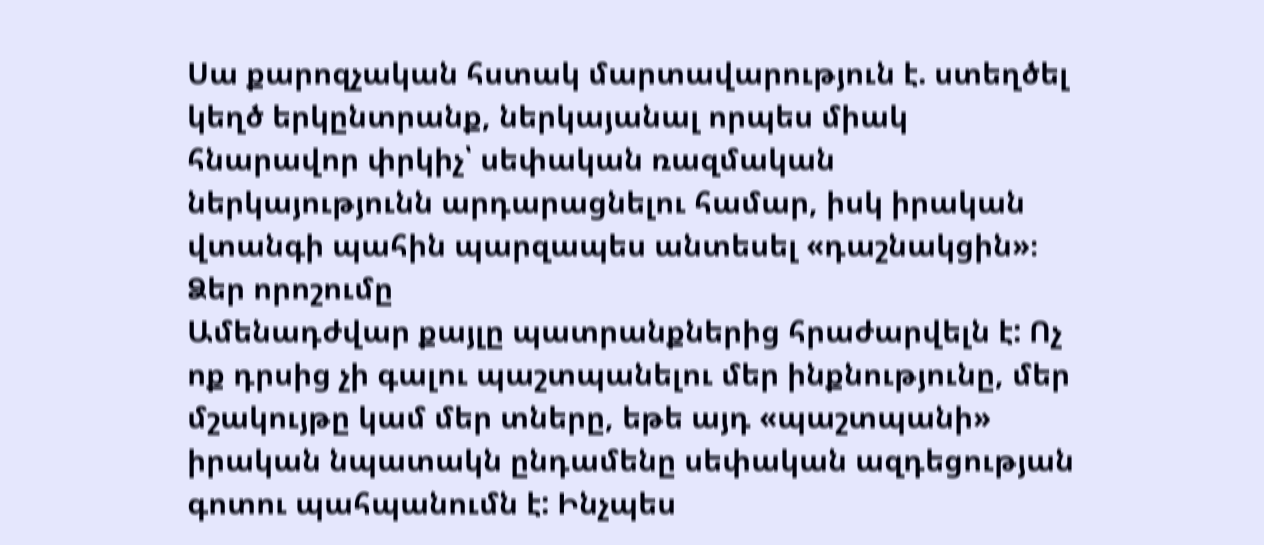Սա քարոզչական հստակ մարտավարություն է. ստեղծել կեղծ երկընտրանք, ներկայանալ որպես միակ հնարավոր փրկիչ՝ սեփական ռազմական ներկայությունն արդարացնելու համար, իսկ իրական վտանգի պահին պարզապես անտեսել «դաշնակցին»։
Ձեր որոշումը
Ամենադժվար քայլը պատրանքներից հրաժարվելն է: Ոչ ոք դրսից չի գալու պաշտպանելու մեր ինքնությունը, մեր մշակույթը կամ մեր տները, եթե այդ «պաշտպանի» իրական նպատակն ընդամենը սեփական ազդեցության գոտու պահպանումն է: Ինչպես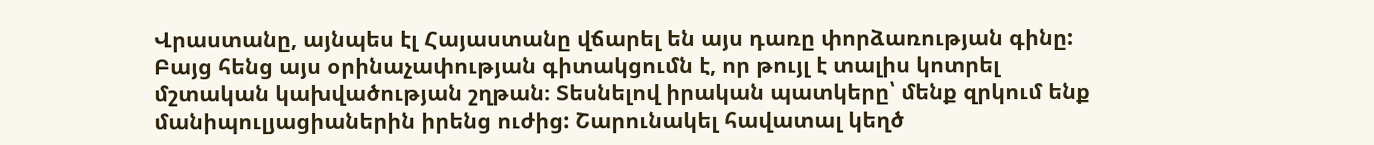Վրաստանը, այնպես էլ Հայաստանը վճարել են այս դառը փորձառության գինը:
Բայց հենց այս օրինաչափության գիտակցումն է, որ թույլ է տալիս կոտրել մշտական կախվածության շղթան։ Տեսնելով իրական պատկերը՝ մենք զրկում ենք մանիպուլյացիաներին իրենց ուժից: Շարունակել հավատալ կեղծ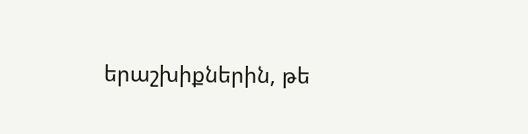երաշխիքներին, թե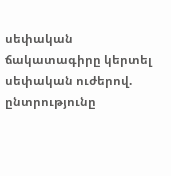սեփական ճակատագիրը կերտել սեփական ուժերով. ընտրությունը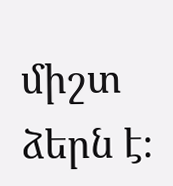միշտ ձերն է։